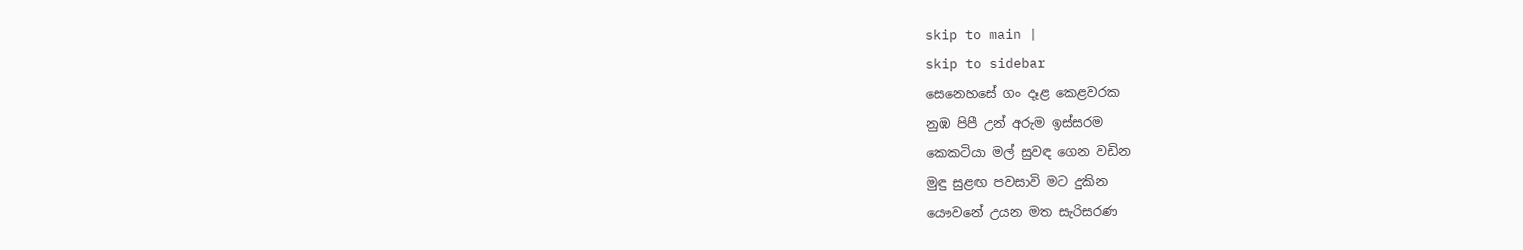skip to main |
skip to sidebar
සෙනෙහසේ ගං දෑළ කෙළවරක
නුඹ පිපී උන් අරුම ඉස්සරම
කෙකටියා මල් සුවඳ ගෙන වඩින
මුඳු සුළඟ පවසාවි මට දුකින
යෞවනේ උයන මත සැරිසරණ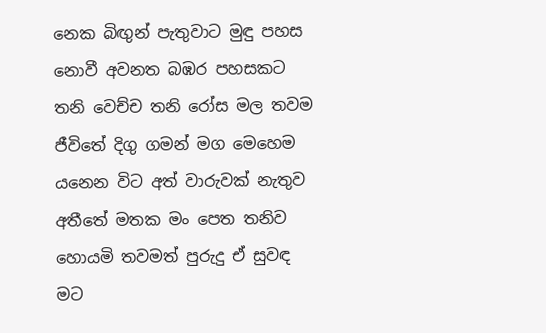නෙක බිඟුන් පැතුවාට මුඳු පහස
නොවී අවනත බඹර පහසකට
තනි වෙච්ච තනි රෝස මල තවම
ජීවිතේ දිගු ගමන් මග මෙහෙම
යනෙන විට අත් වාරුවක් නැතුව
අතීතේ මතක මං පෙත තනිව
හොයමි තවමත් පුරුදු ඒ සුවඳ
මට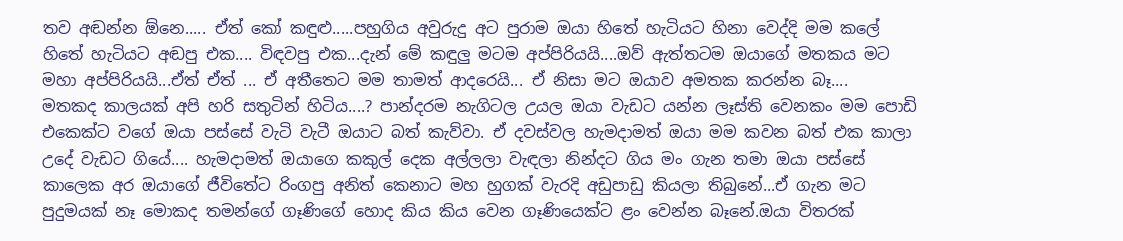තව අඬන්න ඕනෙ..... ඒත් කෝ කඳුළු.....පහුගිය අවුරුදු අට පුරාම ඔයා හිතේ හැටියට හිනා වෙද්දි මම කලේ හිතේ හැටියට අඬපු එක.... විඳවපු එක...දැන් මේ කඳුලු මටම අප්පිරියයි....ඔව් ඇත්තටම ඔයාගේ මතකය මට මහා අප්පිරියයි...ඒත් ඒත් ... ඒ අතීතෙට මම තාමත් ආදරෙයි... ඒ නිසා මට ඔයාව අමතක කරන්න බෑ....
මතකද කාලයක් අපි හරි සතුටින් හිටිය....? පාන්දරම නැගිටල උයල ඔයා වැඩට යන්න ලෑස්ති වෙනකං මම පොඩි එකෙක්ට වගේ ඔයා පස්සේ වැටි වැටී ඔයාට බත් කැව්වා. ඒ දවස්වල හැමදාමත් ඔයා මම කවන බත් එක කාලා උදේ වැඩට ගියේ.... හැමදාමත් ඔයාගෙ කකුල් දෙක අල්ලලා වැඳලා නින්දට ගිය මං ගැන තමා ඔයා පස්සේ කාලෙක අර ඔයාගේ ජීවිතේට රිංගපු අනිත් කෙනාට මහ හුගක් වැරදි අඩුපාඩු කියලා තිබුනේ...ඒ ගැන මට පුදුමයක් නෑ මොකද තමන්ගේ ගෑණිගේ හොද කිය කිය වෙන ගෑණියෙක්ට ළං වෙන්න බෑනේ.ඔයා විතරක්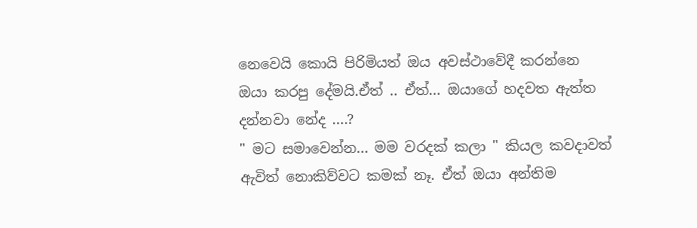නෙවෙයි කොයි පිරිමියත් ඔය අවස්ථාවේදී කරන්නෙ ඔයා කරපු දේමයි.ඒත් .. ඒත්... ඔයාගේ හදවත ඇත්ත දන්නවා නේද ....?
" මට සමාවෙන්න... මම වරදක් කලා " කියල කවදාවත් ඇවිත් නොකිව්වට කමක් නෑ. ඒත් ඔයා අන්තිම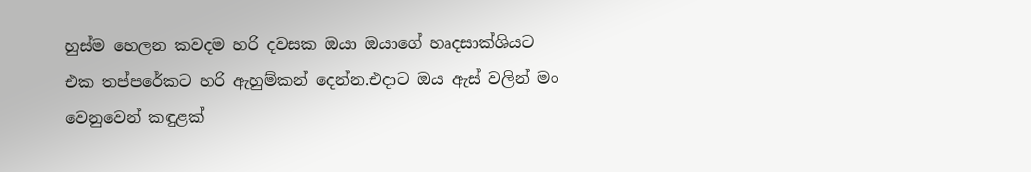හුස්ම හෙලන කවදම හරි දවසක ඔයා ඔයාගේ හෘදසාක්ශියට එක තප්පරේකට හරි ඇහුම්කන් දෙන්න.එදාට ඔය ඇස් වලින් මං වෙනුවෙන් කඳුළක්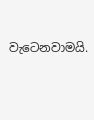වැටෙනවාමයි.